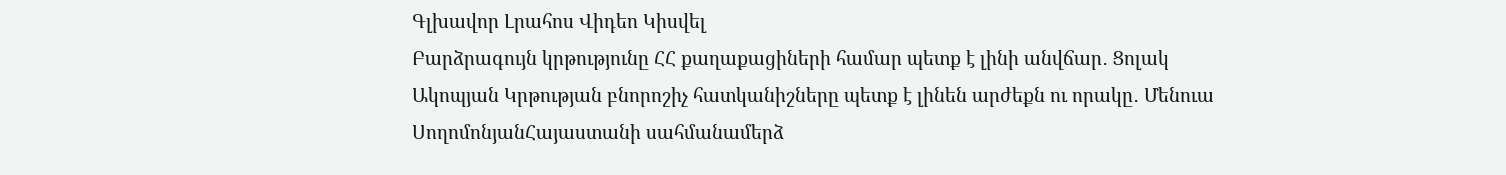Գլխավոր Լրահոս Վիդեո Կիսվել
Բարձրագույն կրթությունը ՀՀ քաղաքացիների համար պետք է լինի անվճար․ Ցոլակ Ակոպյան Կրթության բնորոշիչ հատկանիշները պետք է լինեն արժեքն ու որակը․ Մենուա ՍողոմոնյանՀայաստանի սահմանամերձ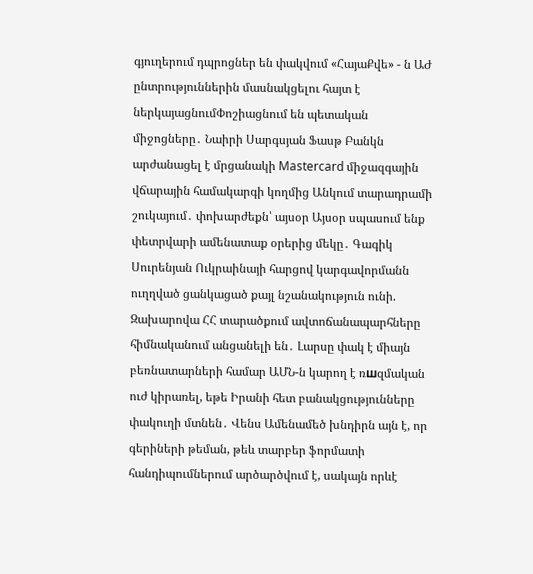գյուղերում դպրոցներ են փակվում «ՀայաՔվե» - ն ԱԺ ընտրություններին մասնակցելու հայտ է ներկայացնումՓոշիացնում են պետական միջոցները․ Նաիրի Սարգսյան Ֆասթ Բանկն արժանացել է մրցանակի Mastercard միջազգային վճարային համակարգի կողմից Անկում տարադրամի շուկայում․ փոխարժեքն՝ այսօր Այսօր սպասում ենք փետրվարի ամենատաք օրերից մեկը․ Գագիկ Սուրենյան Ուկրաինայի հարցով կարգավորմանն ուղղված ցանկացած քայլ նշանակություն ունի. Զախարովա ՀՀ տարածքում ավտոճանապարհները հիմնականում անցանելի են․ Լարսը փակ է միայն բեռնատարների համար ԱՄՆ-ն կարող է ռшզմական ուժ կիրառել, եթե Իրանի հետ բանակցությունները փակուղի մտնեն․ Վենս Ամենամեծ խնդիրն այն է, որ գերիների թեման, թեև տարբեր ֆորմատի հանդիպումներում արծարծվում է, սակայն որևէ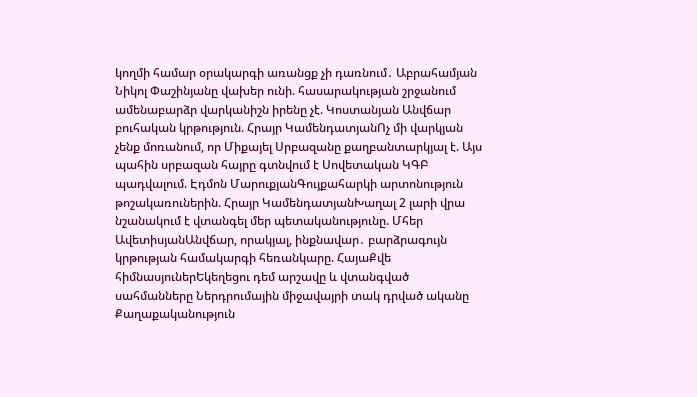կողմի համար օրակարգի առանցք չի դառնում․ Աբրահամյան Նիկոլ Փաշինյանը վախեր ունի. հասարակության շրջանում ամենաբարձր վարկանիշն իրենը չէ. Կոստանյան Անվճար բուհական կրթություն. Հրայր ԿամենդատյանՈչ մի վարկյան չենք մոռանում, որ Միքայել Սրբազանը քաղբանտարկյալ է. Այս պահին սրբազան հայրը գտնվում է Սովետական ԿԳԲ պադվալում. Էդմոն ՄարուքյանԳույքահարկի արտոնություն թոշակառուներին. Հրայր ԿամենդատյանԽաղալ 2 լարի վրա նշանակում է վտանգել մեր պետականությունը. Մհեր ԱվետիսյանԱնվճար, որակյալ, ինքնավար․ բարձրագույն կրթության համակարգի հեռանկարը. ՀայաՔվե հիմնասյուներԵկեղեցու դեմ արշավը և վտանգված սահմանները Ներդրումային միջավայրի տակ դրված ականը
Քաղաքականություն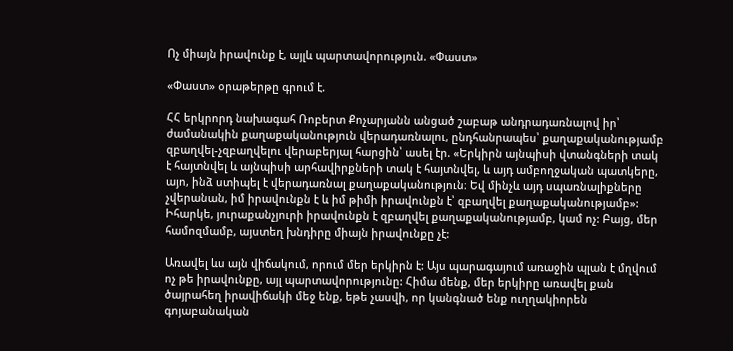Ոչ միայն իրավունք է, այլև պարտավորություն. «Փաստ»

«Փաստ» օրաթերթը գրում է.

ՀՀ երկրորդ նախագահ Ռոբերտ Քոչարյանն անցած շաբաթ անդրադառնալով իր՝ ժամանակին քաղաքականություն վերադառնալու, ընդհանրապես՝ քաղաքականությամբ զբաղվել-չզբաղվելու վերաբերյալ հարցին՝ ասել էր. «Երկիրն այնպիսի վտանգների տակ է հայտնվել և այնպիսի արհավիրքների տակ է հայտնվել, և այդ ամբողջական պատկերը, այո, ինձ ստիպել է վերադառնալ քաղաքականություն։ Եվ մինչև այդ սպառնալիքները չվերանան, իմ իրավունքն է և իմ թիմի իրավունքն է՝ զբաղվել քաղաքականությամբ»: Իհարկե, յուրաքանչյուրի իրավունքն է զբաղվել քաղաքականությամբ, կամ ոչ: Բայց, մեր համոզմամբ, այստեղ խնդիրը միայն իրավունքը չէ:

Առավել ևս այն վիճակում, որում մեր երկիրն է: Այս պարագայում առաջին պլան է մղվում ոչ թե իրավունքը, այլ պարտավորությունը: Հիմա մենք, մեր երկիրը առավել քան ծայրահեղ իրավիճակի մեջ ենք, եթե չասվի, որ կանգնած ենք ուղղակիորեն գոյաբանական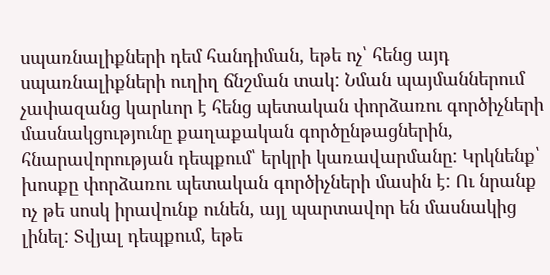սպառնալիքների դեմ հանդիման, եթե ոչ՝ հենց այդ սպառնալիքների ուղիղ ճնշման տակ: Նման պայմաններում չափազանց կարևոր է հենց պետական փորձառու գործիչների մասնակցությունը քաղաքական գործընթացներին, հնարավորության դեպքում՝ երկրի կառավարմանը: Կրկնենք՝ խոսքը փորձառու պետական գործիչների մասին է: Ու նրանք ոչ թե սոսկ իրավունք ունեն, այլ պարտավոր են մասնակից լինել: Տվյալ դեպքում, եթե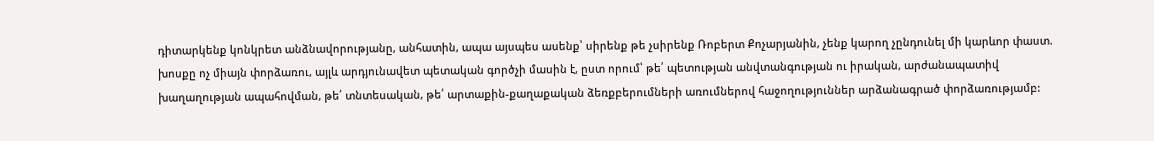դիտարկենք կոնկրետ անձնավորությանը, անհատին, ապա այսպես ասենք՝ սիրենք թե չսիրենք Ռոբերտ Քոչարյանին, չենք կարող չընդունել մի կարևոր փաստ. խոսքը ոչ միայն փորձառու, այլև արդյունավետ պետական գործչի մասին է, ըստ որում՝ թե՛ պետության անվտանգության ու իրական, արժանապատիվ խաղաղության ապահովման, թե՛ տնտեսական, թե՛ արտաքին-քաղաքական ձեռքբերումների առումներով հաջողություններ արձանագրած փորձառությամբ: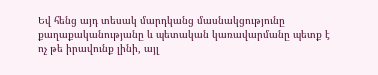Եվ հենց այդ տեսակ մարդկանց մասնակցությունը քաղաքականությանը և պետական կառավարմանը պետք է ոչ թե իրավունք լինի, այլ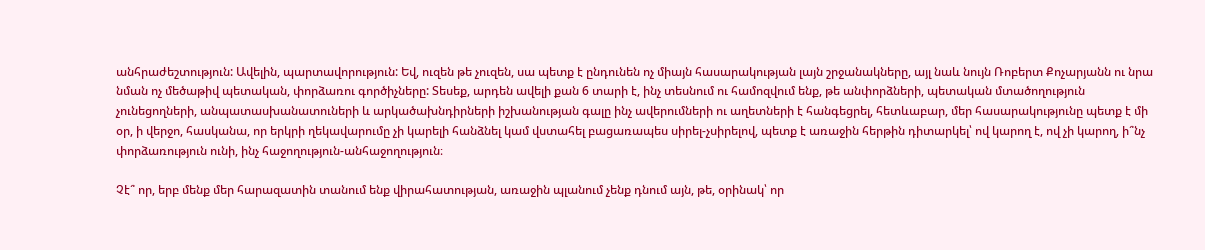անհրաժեշտություն: Ավելին, պարտավորություն: Եվ, ուզեն թե չուզեն, սա պետք է ընդունեն ոչ միայն հասարակության լայն շրջանակները, այլ նաև նույն Ռոբերտ Քոչարյանն ու նրա նման ոչ մեծաթիվ պետական, փորձառու գործիչները: Տեսեք, արդեն ավելի քան 6 տարի է, ինչ տեսնում ու համոզվում ենք, թե անփորձների, պետական մտածողություն չունեցողների, անպատասխանատուների և արկածախնդիրների իշխանության գալը ինչ ավերումների ու աղետների է հանգեցրել, հետևաբար, մեր հասարակությունը պետք է մի օր, ի վերջո, հասկանա, որ երկրի ղեկավարումը չի կարելի հանձնել կամ վստահել բացառապես սիրել-չսիրելով, պետք է առաջին հերթին դիտարկել՝ ով կարող է, ով չի կարող, ի՞նչ փորձառություն ունի, ինչ հաջողություն-անհաջողություն։

Չէ՞ որ, երբ մենք մեր հարազատին տանում ենք վիրահատության, առաջին պլանում չենք դնում այն, թե, օրինակ՝ որ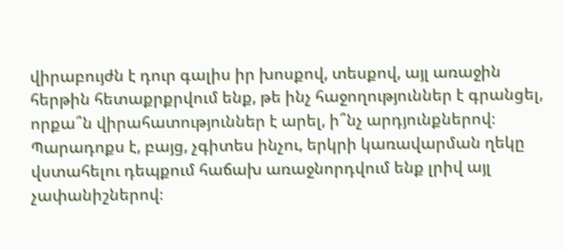վիրաբույժն է դուր գալիս իր խոսքով, տեսքով, այլ առաջին հերթին հետաքրքրվում ենք, թե ինչ հաջողություններ է գրանցել, որքա՞ն վիրահատություններ է արել, ի՞նչ արդյունքներով։ Պարադոքս է, բայց, չգիտես ինչու, երկրի կառավարման ղեկը վստահելու դեպքում հաճախ առաջնորդվում ենք լրիվ այլ չափանիշներով։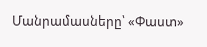Մանրամասները՝ «Փաստ»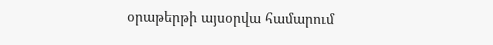օրաթերթի այսօրվա համարում